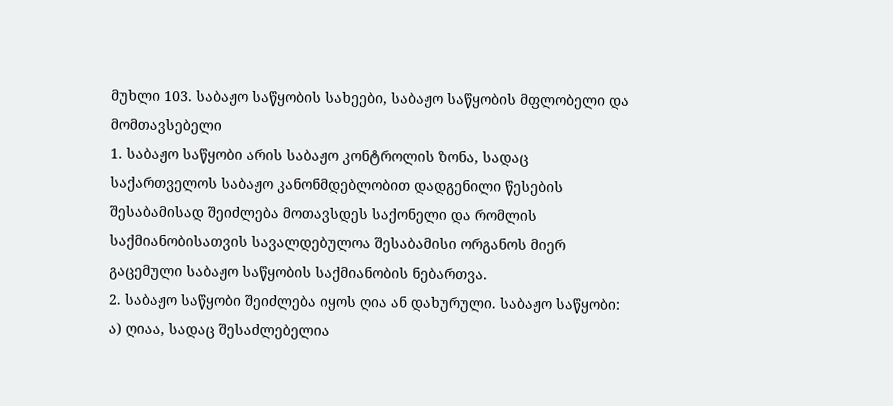მუხლი 103. საბაჟო საწყობის სახეები, საბაჟო საწყობის მფლობელი და მომთავსებელი
1. საბაჟო საწყობი არის საბაჟო კონტროლის ზონა, სადაც საქართველოს საბაჟო კანონმდებლობით დადგენილი წესების შესაბამისად შეიძლება მოთავსდეს საქონელი და რომლის საქმიანობისათვის სავალდებულოა შესაბამისი ორგანოს მიერ გაცემული საბაჟო საწყობის საქმიანობის ნებართვა.
2. საბაჟო საწყობი შეიძლება იყოს ღია ან დახურული. საბაჟო საწყობი: ა) ღიაა, სადაც შესაძლებელია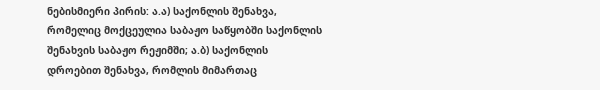ნებისმიერი პირის: ა.ა) საქონლის შენახვა, რომელიც მოქცეულია საბაჟო საწყობში საქონლის შენახვის საბაჟო რეჟიმში; ა.ბ) საქონლის დროებით შენახვა, რომლის მიმართაც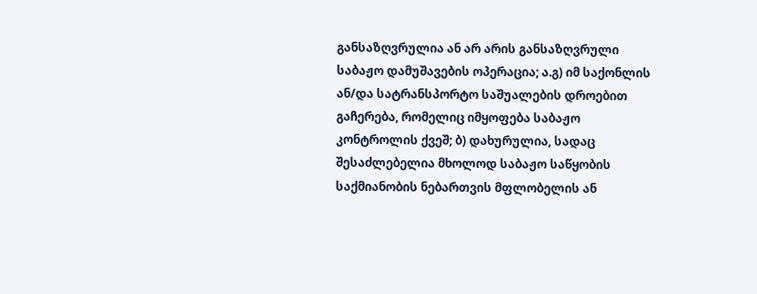განსაზღვრულია ან არ არის განსაზღვრული საბაჟო დამუშავების ოპერაცია; ა.გ) იმ საქონლის ან/და სატრანსპორტო საშუალების დროებით გაჩერება, რომელიც იმყოფება საბაჟო კონტროლის ქვეშ; ბ) დახურულია, სადაც შესაძლებელია მხოლოდ საბაჟო საწყობის საქმიანობის ნებართვის მფლობელის ან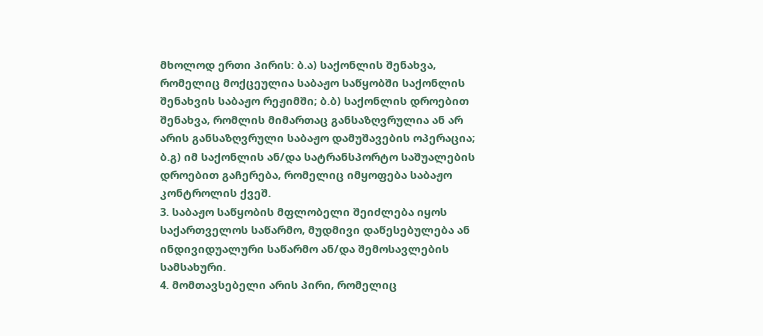მხოლოდ ერთი პირის: ბ.ა) საქონლის შენახვა, რომელიც მოქცეულია საბაჟო საწყობში საქონლის შენახვის საბაჟო რეჟიმში; ბ.ბ) საქონლის დროებით შენახვა, რომლის მიმართაც განსაზღვრულია ან არ არის განსაზღვრული საბაჟო დამუშავების ოპერაცია; ბ.გ) იმ საქონლის ან/და სატრანსპორტო საშუალების დროებით გაჩერება, რომელიც იმყოფება საბაჟო კონტროლის ქვეშ.
3. საბაჟო საწყობის მფლობელი შეიძლება იყოს საქართველოს საწარმო, მუდმივი დაწესებულება ან ინდივიდუალური საწარმო ან/და შემოსავლების სამსახური.
4. მომთავსებელი არის პირი, რომელიც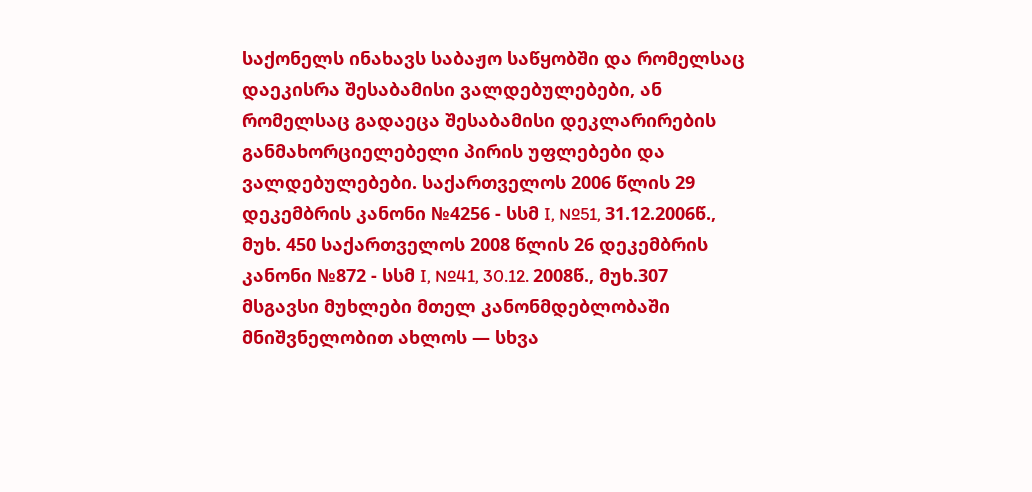საქონელს ინახავს საბაჟო საწყობში და რომელსაც დაეკისრა შესაბამისი ვალდებულებები, ან რომელსაც გადაეცა შესაბამისი დეკლარირების განმახორციელებელი პირის უფლებები და ვალდებულებები. საქართველოს 2006 წლის 29 დეკემბრის კანონი №4256 - სსმ I, №51, 31.12.2006წ., მუხ. 450 საქართველოს 2008 წლის 26 დეკემბრის კანონი №872 - სსმ I, №41, 30.12. 2008წ., მუხ.307
მსგავსი მუხლები მთელ კანონმდებლობაში
მნიშვნელობით ახლოს — სხვა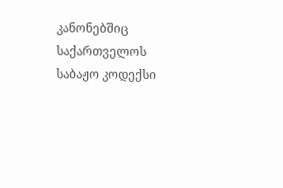კანონებშიც
საქართველოს საბაჟო კოდექსი